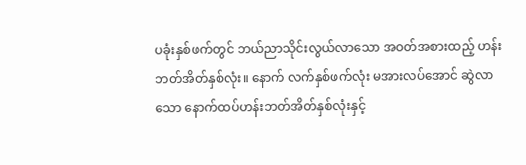ပခုံးနှစ်ဖက်တွင် ဘယ်ညာသိုင်းလွယ်လာသော အဝတ်အစားထည့် ဟန်းဘတ်အိတ်နှစ်လုံး။ နောက် လက်နှစ်ဖက်လုံး မအားလပ်အောင် ဆွဲလာသော နောက်ထပ်ဟန်းဘတ်အိတ်နှစ်လုံးနှင့်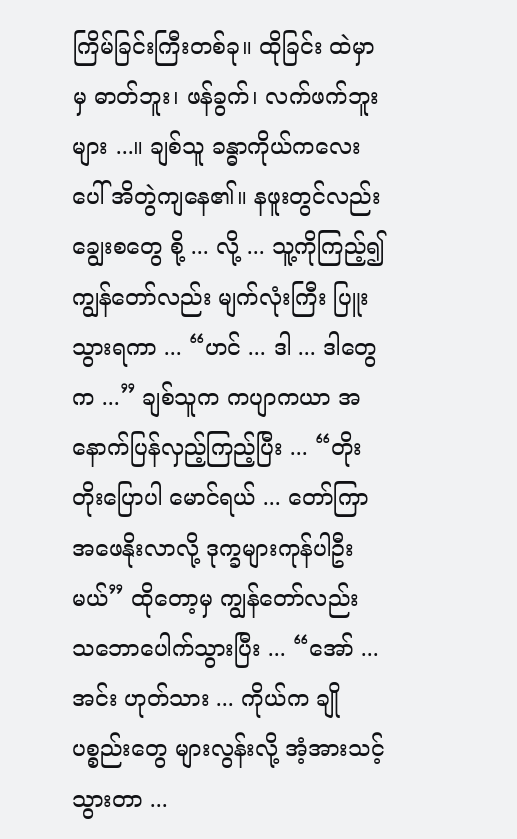ကြိမ်ခြင်းကြီးတစ်ခု။ ထိုခြင်း ထဲမှာမှ ဓာတ်ဘူး၊ ဖန်ခွက်၊ လက်ဖက်ဘူးများ ...။ ချစ်သူ ခန္ဓာကိုယ်ကလေး ပေါ် အိတွဲကျနေ၏။ နဖူးတွင်လည်း ချွေးစတွေ စို့ ... လို့ ... သူ့ကိုကြည့်၍ ကျွန်တော်လည်း မျက်လုံးကြီး ပြူးသွားရကာ ... “ဟင် ... ဒါ ... ဒါတွေက ...” ချစ်သူက ကပျာကယာ အနောက်ပြန်လှည့်ကြည့်ပြီး ... “တိုးတိုးပြောပါ မောင်ရယ် ... တော်ကြာ အဖေနိုးလာလို့ ဒုက္ခများကုန်ပါဦးမယ်” ထိုတော့မှ ကျွန်တော်လည်း သဘောပေါက်သွားပြီး ... “အော် ... အင်း ဟုတ်သား ... ကိုယ်က ချို ပစ္စည်းတွေ များလွန်းလို့ အံ့အားသင့်သွားတာ ...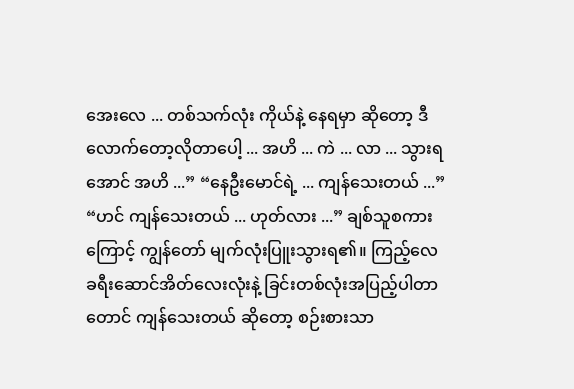အေးလေ ... တစ်သက်လုံး ကိုယ်နဲ့ နေရမှာ ဆိုတော့ ဒီလောက်တော့လိုတာပေါ့ ... အဟိ ... ကဲ ... လာ ... သွားရအောင် အဟိ ...” “နေဦးမောင်ရဲ့ ... ကျန်သေးတယ် ...” “ဟင် ကျန်သေးတယ် ... ဟုတ်လား ...” ချစ်သူစကားကြောင့် ကျွန်တော် မျက်လုံးပြူးသွားရ၏။ ကြည့်လေ ခရီးဆောင်အိတ်လေးလုံးနဲ့ ခြင်းတစ်လုံးအပြည့်ပါတာတောင် ကျန်သေးတယ် ဆိုတော့ စဉ်းစားသာ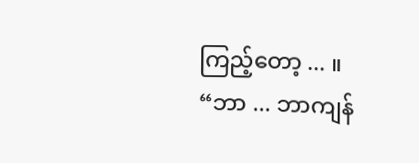ကြည့်တော့ ... ။ “ဘာ ... ဘာကျန်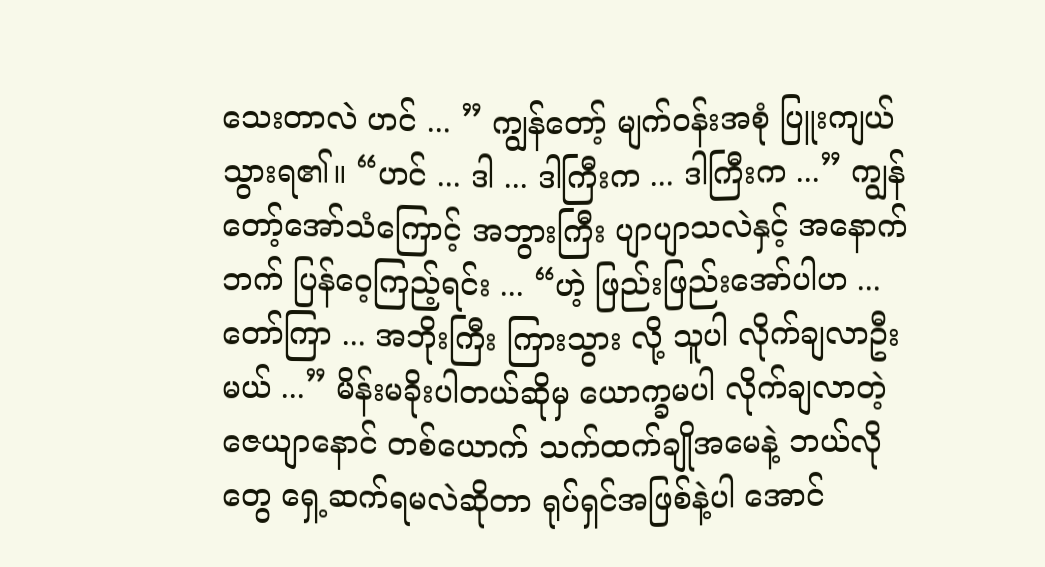သေးတာလဲ ဟင် ... ” ကျွန်တော့် မျက်ဝန်းအစုံ ပြူးကျယ်သွားရ၏။ “ဟင် ... ဒါ ... ဒါကြီးက ... ဒါကြီးက ...” ကျွန်တော့်အော်သံကြောင့် အဘွားကြီး ပျာပျာသလဲနှင့် အနောက်ဘက် ပြန်ဝေ့ကြည့်ရင်း ... “ဟဲ့ ဖြည်းဖြည်းအော်ပါဟ ... တော်ကြာ ... အဘိုးကြီး ကြားသွား လို့ သူပါ လိုက်ချလာဦးမယ် ...” မိန်းမခိုးပါတယ်ဆိုမှ ယောက္ခမပါ လိုက်ချလာတဲ့ ဇေယျာနောင် တစ်ယောက် သက်ထက်ချိုအမေနဲ့ ဘယ်လိုတွေ ရှေ့ဆက်ရမလဲဆိုတာ ရုပ်ရှင်အဖြစ်နဲ့ပါ အောင်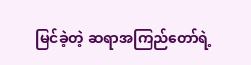မြင်ခဲ့တဲ့ ဆရာအကြည်တော်ရဲ့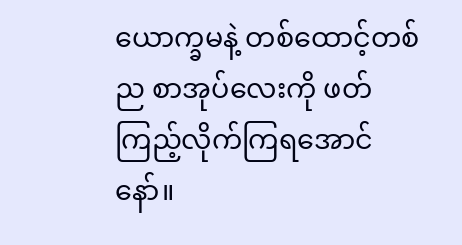ယောက္ခမနဲ့ တစ်ထောင့်တစ်ည စာအုပ်လေးကို ဖတ်ကြည့်လိုက်ကြရအောင်နော်။